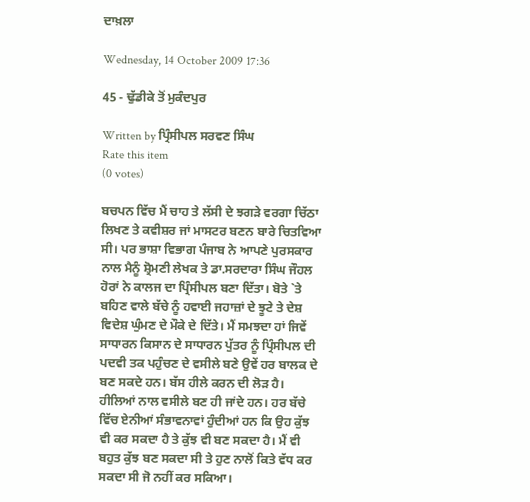ਦਾਖ਼ਲਾ

Wednesday, 14 October 2009 17:36

45 - ਢੁੱਡੀਕੇ ਤੋਂ ਮੁਕੰਦਪੁਰ

Written by ਪ੍ਰਿੰਸੀਪਲ ਸਰਵਣ ਸਿੰਘ
Rate this item
(0 votes)

ਬਚਪਨ ਵਿੱਚ ਮੈਂ ਚਾਹ ਤੇ ਲੱਸੀ ਦੇ ਝਗੜੇ ਵਰਗਾ ਚਿੱਠਾ ਲਿਖਣ ਤੇ ਕਵੀਸ਼ਰ ਜਾਂ ਮਾਸਟਰ ਬਣਨ ਬਾਰੇ ਚਿਤਵਿਆ ਸੀ। ਪਰ ਭਾਸ਼ਾ ਵਿਭਾਗ ਪੰਜਾਬ ਨੇ ਆਪਣੇ ਪੁਰਸਕਾਰ ਨਾਲ ਮੈਨੂੰ ਸ਼੍ਰੋਮਣੀ ਲੇਖਕ ਤੇ ਡਾ.ਸਰਦਾਰਾ ਸਿੰਘ ਜੌਹਲ ਹੋਰਾਂ ਨੇ ਕਾਲਜ ਦਾ ਪ੍ਰਿੰਸੀਪਲ ਬਣਾ ਦਿੱਤਾ। ਬੋਤੇ `ਤੇ ਬਹਿਣ ਵਾਲੇ ਬੱਚੇ ਨੂੰ ਹਵਾਈ ਜਹਾਜ਼ਾਂ ਦੇ ਝੂਟੇ ਤੇ ਦੇਸ਼ ਵਿਦੇਸ਼ ਘੁੰਮਣ ਦੇ ਮੌਕੇ ਦੇ ਦਿੱਤੇ। ਮੈਂ ਸਮਝਦਾ ਹਾਂ ਜਿਵੇਂ ਸਾਧਾਰਨ ਕਿਸਾਨ ਦੇ ਸਾਧਾਰਨ ਪੁੱਤਰ ਨੂੰ ਪ੍ਰਿੰਸੀਪਲ ਦੀ ਪਦਵੀ ਤਕ ਪਹੁੰਚਣ ਦੇ ਵਸੀਲੇ ਬਣੇ ਉਵੇਂ ਹਰ ਬਾਲਕ ਦੇ ਬਣ ਸਕਦੇ ਹਨ। ਬੱਸ ਹੀਲੇ ਕਰਨ ਦੀ ਲੋੜ ਹੈ। ਹੀਲਿਆਂ ਨਾਲ ਵਸੀਲੇ ਬਣ ਹੀ ਜਾਂਦੇ ਹਨ। ਹਰ ਬੱਚੇ ਵਿੱਚ ਏਨੀਆਂ ਸੰਭਾਵਨਾਵਾਂ ਹੁੰਦੀਆਂ ਹਨ ਕਿ ਉਹ ਕੁੱਝ ਵੀ ਕਰ ਸਕਦਾ ਹੈ ਤੇ ਕੁੱਝ ਵੀ ਬਣ ਸਕਦਾ ਹੈ। ਮੈਂ ਵੀ ਬਹੁਤ ਕੁੱਝ ਬਣ ਸਕਦਾ ਸੀ ਤੇ ਹੁਣ ਨਾਲੋਂ ਕਿਤੇ ਵੱਧ ਕਰ ਸਕਦਾ ਸੀ ਜੋ ਨਹੀਂ ਕਰ ਸਕਿਆ।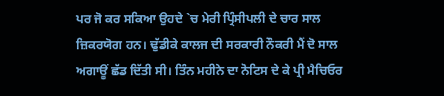ਪਰ ਜੋ ਕਰ ਸਕਿਆ ਉਹਦੇ `ਚ ਮੇਰੀ ਪ੍ਰਿੰਸੀਪਲੀ ਦੇ ਚਾਰ ਸਾਲ ਜ਼ਿਕਰਯੋਗ ਹਨ। ਢੁੱਡੀਕੇ ਕਾਲਜ ਦੀ ਸਰਕਾਰੀ ਨੌਕਰੀ ਮੈਂ ਦੋ ਸਾਲ ਅਗਾਊਂ ਛੱਡ ਦਿੱਤੀ ਸੀ। ਤਿੰਨ ਮਹੀਨੇ ਦਾ ਨੋਟਿਸ ਦੇ ਕੇ ਪ੍ਰੀ ਮੈਚਿਓਰ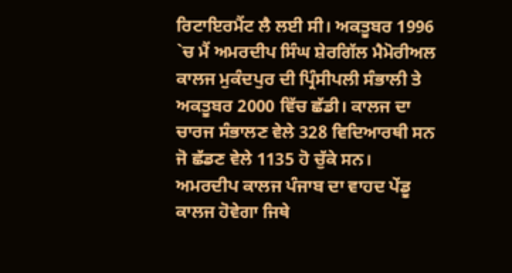ਰਿਟਾਇਰਮੈਂਟ ਲੈ ਲਈ ਸੀ। ਅਕਤੂਬਰ 1996 `ਚ ਮੈਂ ਅਮਰਦੀਪ ਸਿੰਘ ਸ਼ੇਰਗਿੱਲ ਮੈਮੋਰੀਅਲ ਕਾਲਜ ਮੁਕੰਦਪੁਰ ਦੀ ਪ੍ਰਿੰਸੀਪਲੀ ਸੰਭਾਲੀ ਤੇ ਅਕਤੂਬਰ 2000 ਵਿੱਚ ਛੱਡੀ। ਕਾਲਜ ਦਾ ਚਾਰਜ ਸੰਭਾਲਣ ਵੇਲੇ 328 ਵਿਦਿਆਰਥੀ ਸਨ ਜੋ ਛੱਡਣ ਵੇਲੇ 1135 ਹੋ ਚੁੱਕੇ ਸਨ। ਅਮਰਦੀਪ ਕਾਲਜ ਪੰਜਾਬ ਦਾ ਵਾਹਦ ਪੇਂਡੂ ਕਾਲਜ ਹੋਵੇਗਾ ਜਿਥੇ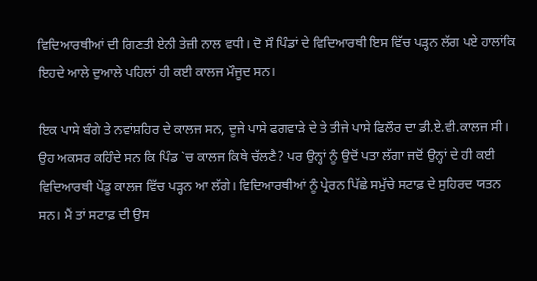ਵਿਦਿਆਰਥੀਆਂ ਦੀ ਗਿਣਤੀ ਏਨੀ ਤੇਜ਼ੀ ਨਾਲ ਵਧੀ। ਦੋ ਸੌ ਪਿੰਡਾਂ ਦੇ ਵਿਦਿਆਰਥੀ ਇਸ ਵਿੱਚ ਪੜ੍ਹਨ ਲੱਗ ਪਏ ਹਾਲਾਂਕਿ ਇਹਦੇ ਆਲੇ ਦੁਆਲੇ ਪਹਿਲਾਂ ਹੀ ਕਈ ਕਾਲਜ ਮੌਜੂਦ ਸਨ।

ਇਕ ਪਾਸੇ ਬੰਗੇ ਤੇ ਨਵਾਂਸ਼ਹਿਰ ਦੇ ਕਾਲਜ ਸਨ, ਦੂਜੇ ਪਾਸੇ ਫਗਵਾੜੇ ਦੇ ਤੇ ਤੀਜੇ ਪਾਸੇ ਫਿਲੌਰ ਦਾ ਡੀ.ਏ.ਵੀ.ਕਾਲਜ ਸੀ। ਉਹ ਅਕਸਰ ਕਹਿੰਦੇ ਸਨ ਕਿ ਪਿੰਡ `ਚ ਕਾਲਜ ਕਿਥੇ ਚੱਲਣੈ? ਪਰ ਉਨ੍ਹਾਂ ਨੂੰ ਉਦੋਂ ਪਤਾ ਲੱਗਾ ਜਦੋਂ ਉਨ੍ਹਾਂ ਦੇ ਹੀ ਕਈ ਵਿਦਿਆਰਥੀ ਪੇਂਡੂ ਕਾਲਜ ਵਿੱਚ ਪੜ੍ਹਨ ਆ ਲੱਗੇ। ਵਿਦਿਆਰਥੀਆਂ ਨੂੰ ਪ੍ਰੇਰਨ ਪਿੱਛੇ ਸਮੁੱਚੇ ਸਟਾਫ਼ ਦੇ ਸੁਹਿਰਦ ਯਤਨ ਸਨ। ਮੈਂ ਤਾਂ ਸਟਾਫ਼ ਦੀ ਉਸ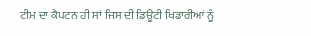ਟੀਮ ਦਾ ਕੈਪਟਨ ਹੀ ਸਾਂ ਜਿਸ ਦੀ ਡਿਊਟੀ ਖਿਡਾਰੀਆਂ ਨੂੰ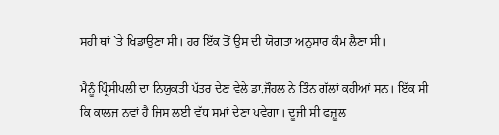ਸਹੀ ਥਾਂ `ਤੇ ਖਿਡਾਉਣਾ ਸੀ। ਹਰ ਇੱਕ ਤੋਂ ਉਸ ਦੀ ਯੋਗਤਾ ਅਨੁਸਾਰ ਕੰਮ ਲੈਣਾ ਸੀ।

ਮੈਨੂੰ ਪ੍ਰਿੰਸੀਪਲੀ ਦਾ ਨਿਯੁਕਤੀ ਪੱਤਰ ਦੇਣ ਵੇਲੇ ਡਾ.ਜੌਹਲ ਨੇ ਤਿੰਨ ਗੱਲਾਂ ਕਹੀਆਂ ਸਨ। ਇੱਕ ਸੀ ਕਿ ਕਾਲਜ ਨਵਾਂ ਹੈ ਜਿਸ ਲਈ ਵੱਧ ਸਮਾਂ ਦੇਣਾ ਪਵੇਗਾ। ਦੂਜੀ ਸੀ ਫਜ਼ੂਲ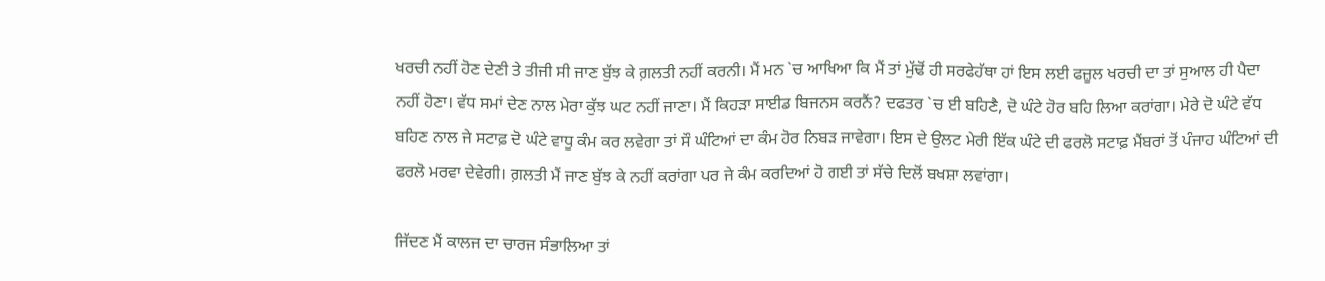ਖਰਚੀ ਨਹੀਂ ਹੋਣ ਦੇਣੀ ਤੇ ਤੀਜੀ ਸੀ ਜਾਣ ਬੁੱਝ ਕੇ ਗ਼ਲਤੀ ਨਹੀਂ ਕਰਨੀ। ਮੈਂ ਮਨ `ਚ ਆਖਿਆ ਕਿ ਮੈਂ ਤਾਂ ਮੁੱਢੋਂ ਹੀ ਸਰਫੇਹੱਥਾ ਹਾਂ ਇਸ ਲਈ ਫਜ਼ੂਲ ਖਰਚੀ ਦਾ ਤਾਂ ਸੁਆਲ ਹੀ ਪੈਦਾ ਨਹੀਂ ਹੋਣਾ। ਵੱਧ ਸਮਾਂ ਦੇਣ ਨਾਲ ਮੇਰਾ ਕੁੱਝ ਘਟ ਨਹੀਂ ਜਾਣਾ। ਮੈਂ ਕਿਹੜਾ ਸਾਈਡ ਬਿਜਨਸ ਕਰਨੈਂ? ਦਫਤਰ `ਚ ਈ ਬਹਿਣੈ, ਦੋ ਘੰਟੇ ਹੋਰ ਬਹਿ ਲਿਆ ਕਰਾਂਗਾ। ਮੇਰੇ ਦੋ ਘੰਟੇ ਵੱਧ ਬਹਿਣ ਨਾਲ ਜੇ ਸਟਾਫ਼ ਦੋ ਘੰਟੇ ਵਾਧੂ ਕੰਮ ਕਰ ਲਵੇਗਾ ਤਾਂ ਸੌ ਘੰਟਿਆਂ ਦਾ ਕੰਮ ਹੋਰ ਨਿਬੜ ਜਾਵੇਗਾ। ਇਸ ਦੇ ਉਲਟ ਮੇਰੀ ਇੱਕ ਘੰਟੇ ਦੀ ਫਰਲੋ ਸਟਾਫ਼ ਮੈਂਬਰਾਂ ਤੋਂ ਪੰਜਾਹ ਘੰਟਿਆਂ ਦੀ ਫਰਲੋ ਮਰਵਾ ਦੇਵੇਗੀ। ਗ਼ਲਤੀ ਮੈਂ ਜਾਣ ਬੁੱਝ ਕੇ ਨਹੀਂ ਕਰਾਂਗਾ ਪਰ ਜੇ ਕੰਮ ਕਰਦਿਆਂ ਹੋ ਗਈ ਤਾਂ ਸੱਚੇ ਦਿਲੋਂ ਬਖਸ਼ਾ ਲਵਾਂਗਾ।

ਜਿੱਦਣ ਮੈਂ ਕਾਲਜ ਦਾ ਚਾਰਜ ਸੰਭਾਲਿਆ ਤਾਂ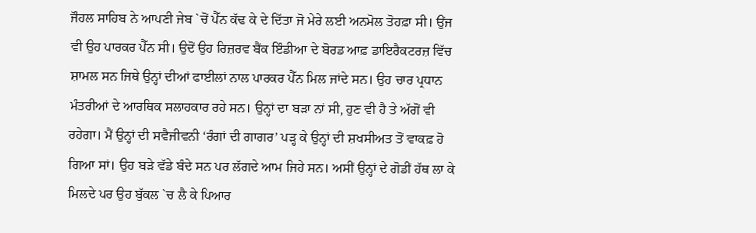ਜੌਹਲ ਸਾਹਿਬ ਨੇ ਆਪਣੀ ਜੇਬ `ਚੋਂ ਪੈੱਨ ਕੱਢ ਕੇ ਦੇ ਦਿੱਤਾ ਜੋ ਮੇਰੇ ਲਈ ਅਨਮੋਲ ਤੋਹਫ਼ਾ ਸੀ। ਉਂਜ ਵੀ ਉਹ ਪਾਰਕਰ ਪੈੱਨ ਸੀ। ਉਦੋਂ ਉਹ ਰਿਜ਼ਰਵ ਬੈਂਕ ਇੰਡੀਆ ਦੇ ਬੋਰਡ ਆਫ਼ ਡਾਇਰੈਕਟਰਜ਼ ਵਿੱਚ ਸ਼ਾਮਲ ਸਨ ਜਿਥੇ ਉਨ੍ਹਾਂ ਦੀਆਂ ਫਾਈਲਾਂ ਨਾਲ ਪਾਰਕਰ ਪੈੱਨ ਮਿਲ ਜਾਂਦੇ ਸਨ। ਉਹ ਚਾਰ ਪ੍ਰਧਾਨ ਮੰਤਰੀਆਂ ਦੇ ਆਰਥਿਕ ਸਲਾਹਕਾਰ ਰਹੇ ਸਨ। ਉਨ੍ਹਾਂ ਦਾ ਬੜਾ ਨਾਂ ਸੀ, ਹੁਣ ਵੀ ਹੈ ਤੇ ਅੱਗੋਂ ਵੀ ਰਹੇਗਾ। ਮੈਂ ਉਨ੍ਹਾਂ ਦੀ ਸਵੈਜੀਵਨੀ ‘ਰੰਗਾਂ ਦੀ ਗਾਗਰ’ ਪੜ੍ਹ ਕੇ ਉਨ੍ਹਾਂ ਦੀ ਸ਼ਖਸੀਅਤ ਤੋਂ ਵਾਕਫ਼ ਹੋ ਗਿਆ ਸਾਂ। ਉਹ ਬੜੇ ਵੱਡੇ ਬੰਦੇ ਸਨ ਪਰ ਲੱਗਦੇ ਆਮ ਜਿਹੇ ਸਨ। ਅਸੀਂ ਉਨ੍ਹਾਂ ਦੇ ਗੋਡੀਂ ਹੱਥ ਲਾ ਕੇ ਮਿਲਦੇ ਪਰ ਉਹ ਬੁੱਕਲ `ਚ ਲੈ ਕੇ ਪਿਆਰ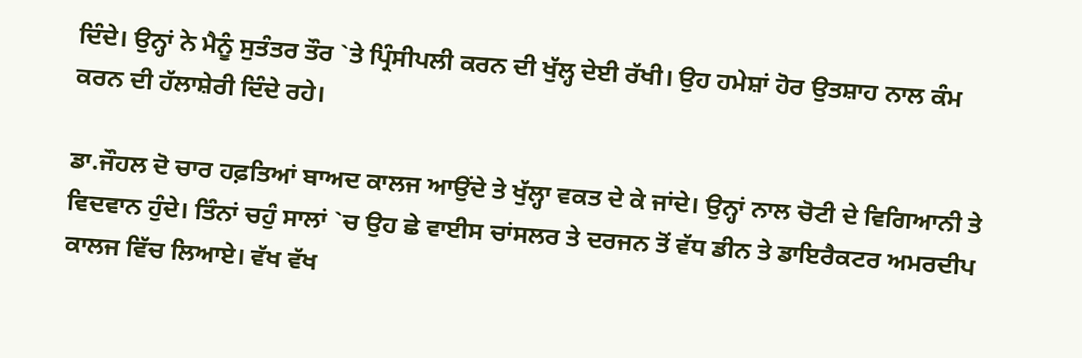ਦਿੰਦੇ। ਉਨ੍ਹਾਂ ਨੇ ਮੈਨੂੰ ਸੁਤੰਤਰ ਤੌਰ `ਤੇ ਪ੍ਰਿੰਸੀਪਲੀ ਕਰਨ ਦੀ ਖੁੱਲ੍ਹ ਦੇਈ ਰੱਖੀ। ਉਹ ਹਮੇਸ਼ਾਂ ਹੋਰ ਉਤਸ਼ਾਹ ਨਾਲ ਕੰਮ ਕਰਨ ਦੀ ਹੱਲਾਸ਼ੇਰੀ ਦਿੰਦੇ ਰਹੇ।

ਡਾ.ਜੌਹਲ ਦੋ ਚਾਰ ਹਫ਼ਤਿਆਂ ਬਾਅਦ ਕਾਲਜ ਆਉਂਦੇ ਤੇ ਖੁੱਲ੍ਹਾ ਵਕਤ ਦੇ ਕੇ ਜਾਂਦੇ। ਉਨ੍ਹਾਂ ਨਾਲ ਚੋਟੀ ਦੇ ਵਿਗਿਆਨੀ ਤੇ ਵਿਦਵਾਨ ਹੁੰਦੇ। ਤਿੰਨਾਂ ਚਹੁੰ ਸਾਲਾਂ `ਚ ਉਹ ਛੇ ਵਾਈਸ ਚਾਂਸਲਰ ਤੇ ਦਰਜਨ ਤੋਂ ਵੱਧ ਡੀਨ ਤੇ ਡਾਇਰੈਕਟਰ ਅਮਰਦੀਪ ਕਾਲਜ ਵਿੱਚ ਲਿਆਏ। ਵੱਖ ਵੱਖ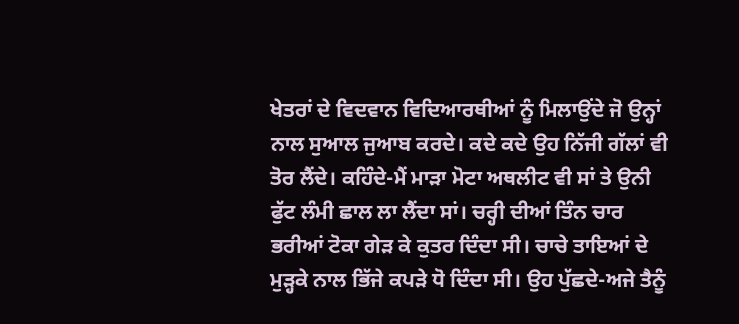ਖੇਤਰਾਂ ਦੇ ਵਿਦਵਾਨ ਵਿਦਿਆਰਥੀਆਂ ਨੂੰ ਮਿਲਾਉਂਦੇ ਜੋ ਉਨ੍ਹਾਂ ਨਾਲ ਸੁਆਲ ਜੁਆਬ ਕਰਦੇ। ਕਦੇ ਕਦੇ ਉਹ ਨਿੱਜੀ ਗੱਲਾਂ ਵੀ ਤੋਰ ਲੈਂਦੇ। ਕਹਿੰਦੇ-ਮੈਂ ਮਾੜਾ ਮੋਟਾ ਅਥਲੀਟ ਵੀ ਸਾਂ ਤੇ ਉਨੀ ਫੁੱਟ ਲੰਮੀ ਛਾਲ ਲਾ ਲੈਂਦਾ ਸਾਂ। ਚਰ੍ਹੀ ਦੀਆਂ ਤਿੰਨ ਚਾਰ ਭਰੀਆਂ ਟੋਕਾ ਗੇੜ ਕੇ ਕੁਤਰ ਦਿੰਦਾ ਸੀ। ਚਾਚੇ ਤਾਇਆਂ ਦੇ ਮੁੜ੍ਹਕੇ ਨਾਲ ਭਿੱਜੇ ਕਪੜੇ ਧੋ ਦਿੰਦਾ ਸੀ। ਉਹ ਪੁੱਛਦੇ-ਅਜੇ ਤੈਨੂੰ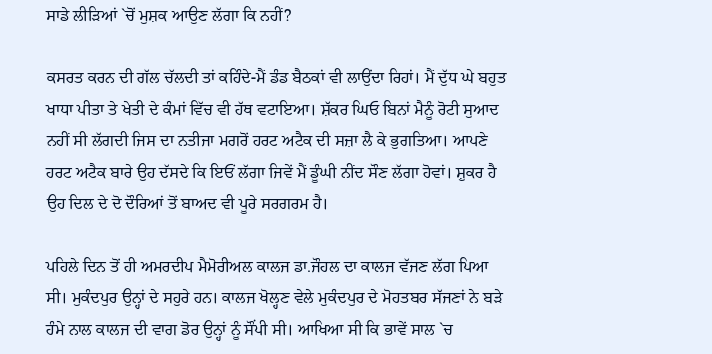ਸਾਡੇ ਲੀੜਿਆਂ `ਚੋਂ ਮੁਸ਼ਕ ਆਉਣ ਲੱਗਾ ਕਿ ਨਹੀਂ?

ਕਸਰਤ ਕਰਨ ਦੀ ਗੱਲ ਚੱਲਦੀ ਤਾਂ ਕਹਿੰਦੇ-ਮੈਂ ਡੰਡ ਬੈਠਕਾਂ ਵੀ ਲਾਉਂਦਾ ਰਿਹਾਂ। ਮੈਂ ਦੁੱਧ ਘੇ ਬਹੁਤ ਖਾਧਾ ਪੀਤਾ ਤੇ ਖੇਤੀ ਦੇ ਕੰਮਾਂ ਵਿੱਚ ਵੀ ਹੱਥ ਵਟਾਇਆ। ਸ਼ੱਕਰ ਘਿਓ ਬਿਨਾਂ ਮੈਨੂੰ ਰੋਟੀ ਸੁਆਦ ਨਹੀਂ ਸੀ ਲੱਗਦੀ ਜਿਸ ਦਾ ਨਤੀਜਾ ਮਗਰੋਂ ਹਰਟ ਅਟੈਕ ਦੀ ਸਜ਼ਾ ਲੈ ਕੇ ਭੁਗਤਿਆ। ਆਪਣੇ ਹਰਟ ਅਟੈਕ ਬਾਰੇ ਉਹ ਦੱਸਦੇ ਕਿ ਇਓਂ ਲੱਗਾ ਜਿਵੇਂ ਮੈਂ ਡੂੰਘੀ ਨੀਂਦ ਸੌਣ ਲੱਗਾ ਹੋਵਾਂ। ਸ਼ੁਕਰ ਹੈ ਉਹ ਦਿਲ ਦੇ ਦੋ ਦੌਰਿਆਂ ਤੋਂ ਬਾਅਦ ਵੀ ਪੂਰੇ ਸਰਗਰਮ ਹੈ।

ਪਹਿਲੇ ਦਿਨ ਤੋਂ ਹੀ ਅਮਰਦੀਪ ਮੈਮੋਰੀਅਲ ਕਾਲਜ ਡਾ.ਜੌਹਲ ਦਾ ਕਾਲਜ ਵੱਜਣ ਲੱਗ ਪਿਆ ਸੀ। ਮੁਕੰਦਪੁਰ ਉਨ੍ਹਾਂ ਦੇ ਸਹੁਰੇ ਹਨ। ਕਾਲਜ ਖੋਲ੍ਹਣ ਵੇਲੇ ਮੁਕੰਦਪੁਰ ਦੇ ਮੋਹਤਬਰ ਸੱਜਣਾਂ ਨੇ ਬੜੇ ਹੰਮੇ ਨਾਲ ਕਾਲਜ ਦੀ ਵਾਗ ਡੋਰ ਉਨ੍ਹਾਂ ਨੂੰ ਸੌਂਪੀ ਸੀ। ਆਖਿਆ ਸੀ ਕਿ ਭਾਵੇਂ ਸਾਲ `ਚ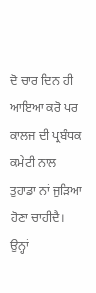ਦੋ ਚਾਰ ਦਿਨ ਹੀ ਆਇਆ ਕਰੋ ਪਰ ਕਾਲਜ ਦੀ ਪ੍ਰਬੰਧਕ ਕਮੇਟੀ ਨਾਲ ਤੁਹਾਡਾ ਨਾਂ ਜੁੜਿਆ ਹੋਣਾ ਚਾਹੀਦੈ। ਉਨ੍ਹਾਂ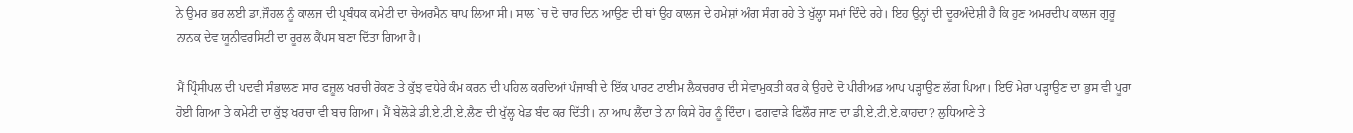ਨੇ ਉਮਰ ਭਰ ਲਈ ਡਾ.ਜੌਹਲ ਨੂੰ ਕਾਲਜ ਦੀ ਪ੍ਰਬੰਧਕ ਕਮੇਟੀ ਦਾ ਚੇਅਰਮੈਨ ਥਾਪ ਲਿਆ ਸੀ। ਸਾਲ `ਚ ਦੋ ਚਾਰ ਦਿਨ ਆਉਣ ਦੀ ਥਾਂ ਉਹ ਕਾਲਜ ਦੇ ਹਮੇਸ਼ਾਂ ਅੰਗ ਸੰਗ ਰਹੇ ਤੇ ਖੁੱਲ੍ਹਾ ਸਮਾਂ ਦਿੰਦੇ ਰਹੇ। ਇਹ ਉਨ੍ਹਾਂ ਦੀ ਦੂਰਅੰਦੇਸ਼ੀ ਹੈ ਕਿ ਹੁਣ ਅਮਰਦੀਪ ਕਾਲਜ ਗੁਰੂ ਨਾਨਕ ਦੇਵ ਯੂਨੀਵਰਸਿਟੀ ਦਾ ਰੂਰਲ ਕੈਂਪਸ ਬਣਾ ਦਿੱਤਾ ਗਿਆ ਹੈ।

ਮੈਂ ਪ੍ਰਿੰਸੀਪਲ ਦੀ ਪਦਵੀ ਸੰਭਾਲਣ ਸਾਰ ਫਜ਼ੂਲ ਖਰਚੀ ਰੋਕਣ ਤੇ ਕੁੱਝ ਵਧੇਰੇ ਕੰਮ ਕਰਨ ਦੀ ਪਹਿਲ ਕਰਦਿਆਂ ਪੰਜਾਬੀ ਦੇ ਇੱਕ ਪਾਰਟ ਟਾਈਮ ਲੈਕਚਰਾਰ ਦੀ ਸੇਵਾਮੁਕਤੀ ਕਰ ਕੇ ਉਹਦੇ ਦੋ ਪੀਰੀਅਡ ਆਪ ਪੜ੍ਹਾਉਣ ਲੱਗ ਪਿਆ। ਇਓਂ ਮੇਰਾ ਪੜ੍ਹਾਉਣ ਦਾ ਭੁਸ ਵੀ ਪੂਰਾ ਹੋਈ ਗਿਆ ਤੇ ਕਮੇਟੀ ਦਾ ਕੁੱਝ ਖਰਚਾ ਵੀ ਬਚ ਗਿਆ। ਮੈਂ ਬੇਲੋੜੇ ਡੀ.ਏ.ਟੀ.ਏ.ਲੈਣ ਦੀ ਖੁੱਲ੍ਹ ਖੇਡ ਬੰਦ ਕਰ ਦਿੱਤੀ। ਨਾ ਆਪ ਲੈਂਦਾ ਤੇ ਨਾ ਕਿਸੇ ਹੋਰ ਨੂੰ ਦਿੰਦਾ। ਫਗਵਾੜੇ ਫਿਲੌਰ ਜਾਣ ਦਾ ਡੀ.ਏ.ਟੀ.ਏ.ਕਾਹਦਾ? ਲੁਧਿਆਣੇ ਤੇ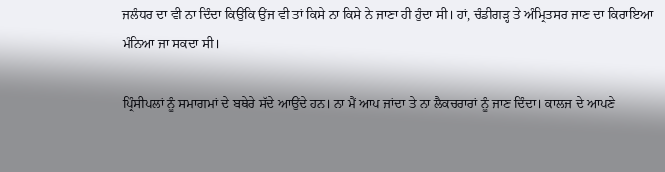ਜਲੰਧਰ ਦਾ ਵੀ ਨਾ ਦਿੰਦਾ ਕਿਉਂਕਿ ਉਂਜ ਵੀ ਤਾਂ ਕਿਸੇ ਨਾ ਕਿਸੇ ਨੇ ਜਾਣਾ ਹੀ ਹੁੰਦਾ ਸੀ। ਹਾਂ, ਚੰਡੀਗੜ੍ਹ ਤੇ ਅੰਮ੍ਰਿਤਸਰ ਜਾਣ ਦਾ ਕਿਰਾਇਆ ਮੰਨਿਆ ਜਾ ਸਕਦਾ ਸੀ।

ਪ੍ਰਿੰਸੀਪਲਾਂ ਨੂੰ ਸਮਾਗਮਾਂ ਦੇ ਬਥੇਰੇ ਸੱਦੇ ਆਉਂਦੇ ਹਨ। ਨਾ ਮੈਂ ਆਪ ਜਾਂਦਾ ਤੇ ਨਾ ਲੈਕਚਰਾਰਾਂ ਨੂੰ ਜਾਣ ਦਿੰਦਾ। ਕਾਲਜ ਦੇ ਆਪਣੇ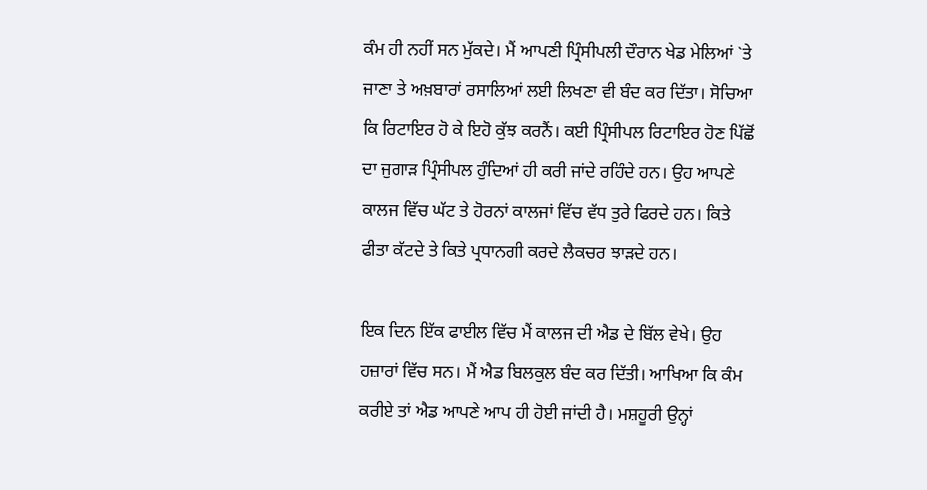ਕੰਮ ਹੀ ਨਹੀਂ ਸਨ ਮੁੱਕਦੇ। ਮੈਂ ਆਪਣੀ ਪ੍ਰਿੰਸੀਪਲੀ ਦੌਰਾਨ ਖੇਡ ਮੇਲਿਆਂ `ਤੇ ਜਾਣਾ ਤੇ ਅਖ਼ਬਾਰਾਂ ਰਸਾਲਿਆਂ ਲਈ ਲਿਖਣਾ ਵੀ ਬੰਦ ਕਰ ਦਿੱਤਾ। ਸੋਚਿਆ ਕਿ ਰਿਟਾਇਰ ਹੋ ਕੇ ਇਹੋ ਕੁੱਝ ਕਰਨੈਂ। ਕਈ ਪ੍ਰਿੰਸੀਪਲ ਰਿਟਾਇਰ ਹੋਣ ਪਿੱਛੋਂ ਦਾ ਜੁਗਾੜ ਪ੍ਰਿੰਸੀਪਲ ਹੁੰਦਿਆਂ ਹੀ ਕਰੀ ਜਾਂਦੇ ਰਹਿੰਦੇ ਹਨ। ਉਹ ਆਪਣੇ ਕਾਲਜ ਵਿੱਚ ਘੱਟ ਤੇ ਹੋਰਨਾਂ ਕਾਲਜਾਂ ਵਿੱਚ ਵੱਧ ਤੁਰੇ ਫਿਰਦੇ ਹਨ। ਕਿਤੇ ਫੀਤਾ ਕੱਟਦੇ ਤੇ ਕਿਤੇ ਪ੍ਰਧਾਨਗੀ ਕਰਦੇ ਲੈਕਚਰ ਝਾੜਦੇ ਹਨ।

ਇਕ ਦਿਨ ਇੱਕ ਫਾਈਲ ਵਿੱਚ ਮੈਂ ਕਾਲਜ ਦੀ ਐਡ ਦੇ ਬਿੱਲ ਵੇਖੇ। ਉਹ ਹਜ਼ਾਰਾਂ ਵਿੱਚ ਸਨ। ਮੈਂ ਐਡ ਬਿਲਕੁਲ ਬੰਦ ਕਰ ਦਿੱਤੀ। ਆਖਿਆ ਕਿ ਕੰਮ ਕਰੀਏ ਤਾਂ ਐਡ ਆਪਣੇ ਆਪ ਹੀ ਹੋਈ ਜਾਂਦੀ ਹੈ। ਮਸ਼ਹੂਰੀ ਉਨ੍ਹਾਂ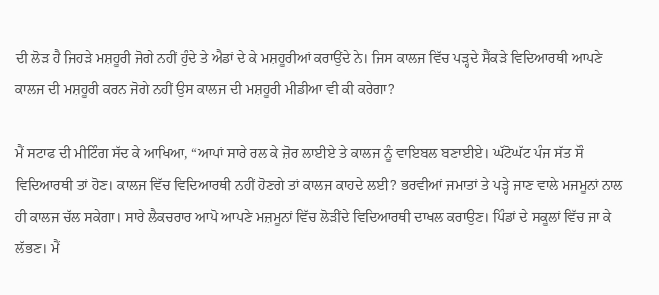ਦੀ ਲੋੜ ਹੈ ਜਿਹੜੇ ਮਸ਼ਹੂਰੀ ਜੋਗੇ ਨਹੀਂ ਹੁੰਦੇ ਤੇ ਐਡਾਂ ਦੇ ਕੇ ਮਸ਼ਹੂਰੀਆਂ ਕਰਾਉਂਦੇ ਨੇ। ਜਿਸ ਕਾਲਜ ਵਿੱਚ ਪੜ੍ਹਦੇ ਸੈਂਕੜੇ ਵਿਦਿਆਰਥੀ ਆਪਣੇ ਕਾਲਜ ਦੀ ਮਸ਼ਹੂਰੀ ਕਰਨ ਜੋਗੇ ਨਹੀਂ ਉਸ ਕਾਲਜ ਦੀ ਮਸ਼ਹੂਰੀ ਮੀਡੀਆ ਵੀ ਕੀ ਕਰੇਗਾ?

ਮੈਂ ਸਟਾਫ ਦੀ ਮੀਟਿੰਗ ਸੱਦ ਕੇ ਆਖਿਆ, “ਆਪਾਂ ਸਾਰੇ ਰਲ ਕੇ ਜ਼ੋਰ ਲਾਈਏ ਤੇ ਕਾਲਜ ਨੂੰ ਵਾਇਬਲ ਬਣਾਈਏ। ਘੱਟੋਘੱਟ ਪੰਜ ਸੱਤ ਸੌ ਵਿਦਿਆਰਥੀ ਤਾਂ ਹੋਣ। ਕਾਲਜ ਵਿੱਚ ਵਿਦਿਆਰਥੀ ਨਹੀਂ ਹੋਣਗੇ ਤਾਂ ਕਾਲਜ ਕਾਹਦੇ ਲਈ? ਭਰਵੀਆਂ ਜਮਾਤਾਂ ਤੇ ਪੜ੍ਹੇ ਜਾਣ ਵਾਲੇ ਮਜਮੂਨਾਂ ਨਾਲ ਹੀ ਕਾਲਜ ਚੱਲ ਸਕੇਗਾ। ਸਾਰੇ ਲੈਕਚਰਾਰ ਆਪੋ ਆਪਣੇ ਮਜ਼ਮੂਨਾਂ ਵਿੱਚ ਲੋੜੀਂਦੇ ਵਿਦਿਆਰਥੀ ਦਾਖਲ ਕਰਾਉਣ। ਪਿੰਡਾਂ ਦੇ ਸਕੂਲਾਂ ਵਿੱਚ ਜਾ ਕੇ ਲੱਭਣ। ਮੈਂ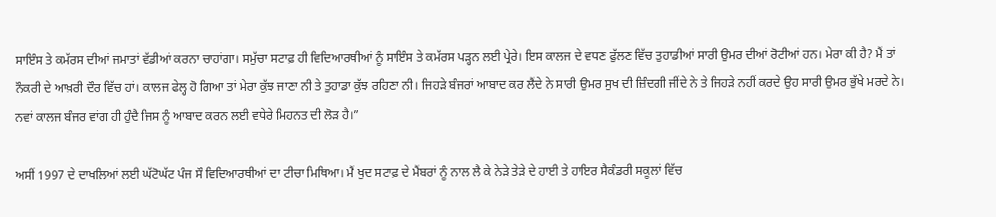ਸਾਇੰਸ ਤੇ ਕਮੱਰਸ ਦੀਆਂ ਜਮਾਤਾਂ ਵੱਡੀਆਂ ਕਰਨਾ ਚਾਹਾਂਗਾ। ਸਮੁੱਚਾ ਸਟਾਫ਼ ਹੀ ਵਿਦਿਆਰਥੀਆਂ ਨੂੰ ਸਾਇੰਸ ਤੇ ਕਮੱਰਸ ਪੜ੍ਹਨ ਲਈ ਪ੍ਰੇਰੇ। ਇਸ ਕਾਲਜ ਦੇ ਵਧਣ ਫੁੱਲਣ ਵਿੱਚ ਤੁਹਾਡੀਆਂ ਸਾਰੀ ਉਮਰ ਦੀਆਂ ਰੋਟੀਆਂ ਹਨ। ਮੇਰਾ ਕੀ ਹੈ? ਮੈਂ ਤਾਂ ਨੌਕਰੀ ਦੇ ਆਖ਼ਰੀ ਦੌਰ ਵਿੱਚ ਹਾਂ। ਕਾਲਜ ਫੇਲ੍ਹ ਹੋ ਗਿਆ ਤਾਂ ਮੇਰਾ ਕੁੱਝ ਜਾਣਾ ਨੀ ਤੇ ਤੁਹਾਡਾ ਕੁੱਝ ਰਹਿਣਾ ਨੀ। ਜਿਹੜੇ ਬੰਜਰਾਂ ਆਬਾਦ ਕਰ ਲੈਂਦੇ ਨੇ ਸਾਰੀ ਉਮਰ ਸੁਖ ਦੀ ਜ਼ਿੰਦਗੀ ਜੀਂਦੇ ਨੇ ਤੇ ਜਿਹੜੇ ਨਹੀਂ ਕਰਦੇ ਉਹ ਸਾਰੀ ਉਮਰ ਭੁੱਖੇ ਮਰਦੇ ਨੇ। ਨਵਾਂ ਕਾਲਜ ਬੰਜਰ ਵਾਂਗ ਹੀ ਹੁੰਦੈ ਜਿਸ ਨੂੰ ਆਬਾਦ ਕਰਨ ਲਈ ਵਧੇਰੇ ਮਿਹਨਤ ਦੀ ਲੋੜ ਹੈ।”

ਅਸੀਂ 1997 ਦੇ ਦਾਖਲਿਆਂ ਲਈ ਘੱਟੋਘੱਟ ਪੰਜ ਸੌ ਵਿਦਿਆਰਥੀਆਂ ਦਾ ਟੀਚਾ ਮਿਥਿਆ। ਮੈਂ ਖੁਦ ਸਟਾਫ਼ ਦੇ ਮੈਂਬਰਾਂ ਨੂੰ ਨਾਲ ਲੈ ਕੇ ਨੇੜੇ ਤੇੜੇ ਦੇ ਹਾਈ ਤੇ ਹਾਇਰ ਸੈਕੰਡਰੀ ਸਕੂਲਾਂ ਵਿੱਚ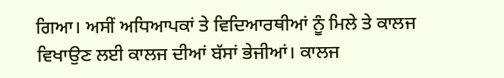ਗਿਆ। ਅਸੀਂ ਅਧਿਆਪਕਾਂ ਤੇ ਵਿਦਿਆਰਥੀਆਂ ਨੂੰ ਮਿਲੇ ਤੇ ਕਾਲਜ ਵਿਖਾਉਣ ਲਈ ਕਾਲਜ ਦੀਆਂ ਬੱਸਾਂ ਭੇਜੀਆਂ। ਕਾਲਜ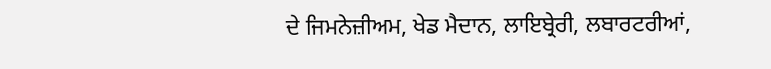ਦੇ ਜਿਮਨੇਜ਼ੀਅਮ, ਖੇਡ ਮੈਦਾਨ, ਲਾਇਬ੍ਰੇਰੀ, ਲਬਾਰਟਰੀਆਂ,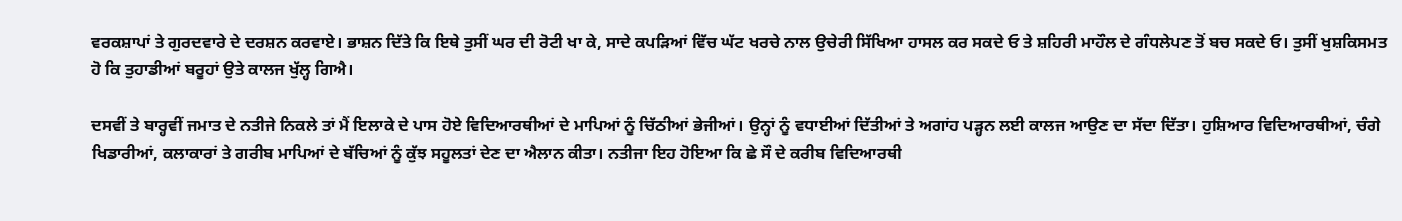ਵਰਕਸ਼ਾਪਾਂ ਤੇ ਗੁਰਦਵਾਰੇ ਦੇ ਦਰਸ਼ਨ ਕਰਵਾਏ। ਭਾਸ਼ਨ ਦਿੱਤੇ ਕਿ ਇਥੇ ਤੁਸੀਂ ਘਰ ਦੀ ਰੋਟੀ ਖਾ ਕੇ, ਸਾਦੇ ਕਪੜਿਆਂ ਵਿੱਚ ਘੱਟ ਖਰਚੇ ਨਾਲ ਉਚੇਰੀ ਸਿੱਖਿਆ ਹਾਸਲ ਕਰ ਸਕਦੇ ਓ ਤੇ ਸ਼ਹਿਰੀ ਮਾਹੌਲ ਦੇ ਗੰਧਲੇਪਣ ਤੋਂ ਬਚ ਸਕਦੇ ਓ। ਤੁਸੀਂ ਖੁਸ਼ਕਿਸਮਤ ਹੋ ਕਿ ਤੁਹਾਡੀਆਂ ਬਰੂਹਾਂ ਉਤੇ ਕਾਲਜ ਖੁੱਲ੍ਹ ਗਿਐ।

ਦਸਵੀਂ ਤੇ ਬਾਰ੍ਹਵੀਂ ਜਮਾਤ ਦੇ ਨਤੀਜੇ ਨਿਕਲੇ ਤਾਂ ਮੈਂ ਇਲਾਕੇ ਦੇ ਪਾਸ ਹੋਏ ਵਿਦਿਆਰਥੀਆਂ ਦੇ ਮਾਪਿਆਂ ਨੂੰ ਚਿੱਠੀਆਂ ਭੇਜੀਆਂ। ਉਨ੍ਹਾਂ ਨੂੰ ਵਧਾਈਆਂ ਦਿੱਤੀਆਂ ਤੇ ਅਗਾਂਹ ਪੜ੍ਹਨ ਲਈ ਕਾਲਜ ਆਉਣ ਦਾ ਸੱਦਾ ਦਿੱਤਾ। ਹੁਸ਼ਿਆਰ ਵਿਦਿਆਰਥੀਆਂ, ਚੰਗੇ ਖਿਡਾਰੀਆਂ, ਕਲਾਕਾਰਾਂ ਤੇ ਗਰੀਬ ਮਾਪਿਆਂ ਦੇ ਬੱਚਿਆਂ ਨੂੰ ਕੁੱਝ ਸਹੂਲਤਾਂ ਦੇਣ ਦਾ ਐਲਾਨ ਕੀਤਾ। ਨਤੀਜਾ ਇਹ ਹੋਇਆ ਕਿ ਛੇ ਸੌ ਦੇ ਕਰੀਬ ਵਿਦਿਆਰਥੀ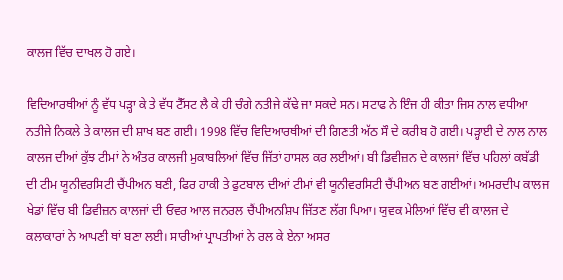ਕਾਲਜ ਵਿੱਚ ਦਾਖਲ ਹੋ ਗਏ।

ਵਿਦਿਆਰਥੀਆਂ ਨੂੰ ਵੱਧ ਪੜ੍ਹਾ ਕੇ ਤੇ ਵੱਧ ਟੈੱਸਟ ਲੈ ਕੇ ਹੀ ਚੰਗੇ ਨਤੀਜੇ ਕੱਢੇ ਜਾ ਸਕਦੇ ਸਨ। ਸਟਾਫ ਨੇ ਇੰਜ ਹੀ ਕੀਤਾ ਜਿਸ ਨਾਲ ਵਧੀਆ ਨਤੀਜੇ ਨਿਕਲੇ ਤੇ ਕਾਲਜ ਦੀ ਸ਼ਾਖ ਬਣ ਗਈ। 1998 ਵਿੱਚ ਵਿਦਿਆਰਥੀਆਂ ਦੀ ਗਿਣਤੀ ਅੱਠ ਸੌ ਦੇ ਕਰੀਬ ਹੋ ਗਈ। ਪੜ੍ਹਾਈ ਦੇ ਨਾਲ ਨਾਲ ਕਾਲਜ ਦੀਆਂ ਕੁੱਝ ਟੀਮਾਂ ਨੇ ਅੰਤਰ ਕਾਲਜੀ ਮੁਕਾਬਲਿਆਂ ਵਿੱਚ ਜਿੱਤਾਂ ਹਾਸਲ ਕਰ ਲਈਆਂ। ਬੀ ਡਿਵੀਜ਼ਨ ਦੇ ਕਾਲਜਾਂ ਵਿੱਚ ਪਹਿਲਾਂ ਕਬੱਡੀ ਦੀ ਟੀਮ ਯੂਨੀਵਰਸਿਟੀ ਚੈਂਪੀਅਨ ਬਣੀ, ਫਿਰ ਹਾਕੀ ਤੇ ਫੁਟਬਾਲ ਦੀਆਂ ਟੀਮਾਂ ਵੀ ਯੂਨੀਵਰਸਿਟੀ ਚੈਂਪੀਅਨ ਬਣ ਗਈਆਂ। ਅਮਰਦੀਪ ਕਾਲਜ ਖੇਡਾਂ ਵਿੱਚ ਬੀ ਡਿਵੀਜ਼ਨ ਕਾਲਜਾਂ ਦੀ ਓਵਰ ਆਲ ਜਨਰਲ ਚੈਂਪੀਅਨਸ਼ਿਪ ਜਿੱਤਣ ਲੱਗ ਪਿਆ। ਯੁਵਕ ਮੇਲਿਆਂ ਵਿੱਚ ਵੀ ਕਾਲਜ ਦੇ ਕਲਾਕਾਰਾਂ ਨੇ ਆਪਣੀ ਥਾਂ ਬਣਾ ਲਈ। ਸਾਰੀਆਂ ਪ੍ਰਾਪਤੀਆਂ ਨੇ ਰਲ ਕੇ ਏਨਾ ਅਸਰ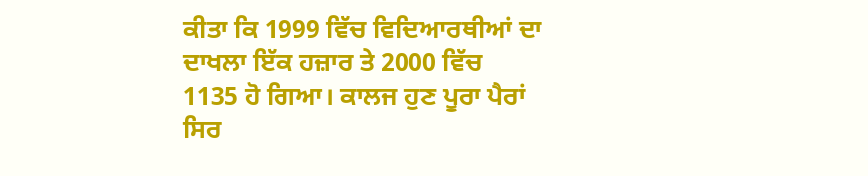ਕੀਤਾ ਕਿ 1999 ਵਿੱਚ ਵਿਦਿਆਰਥੀਆਂ ਦਾ ਦਾਖਲਾ ਇੱਕ ਹਜ਼ਾਰ ਤੇ 2000 ਵਿੱਚ 1135 ਹੋ ਗਿਆ। ਕਾਲਜ ਹੁਣ ਪੂਰਾ ਪੈਰਾਂ ਸਿਰ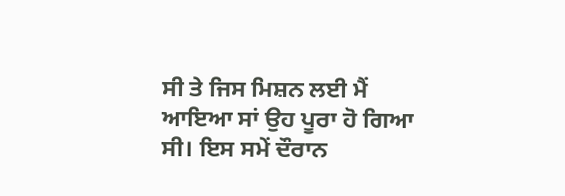ਸੀ ਤੇ ਜਿਸ ਮਿਸ਼ਨ ਲਈ ਮੈਂ ਆਇਆ ਸਾਂ ਉਹ ਪੂਰਾ ਹੋ ਗਿਆ ਸੀ। ਇਸ ਸਮੇਂ ਦੌਰਾਨ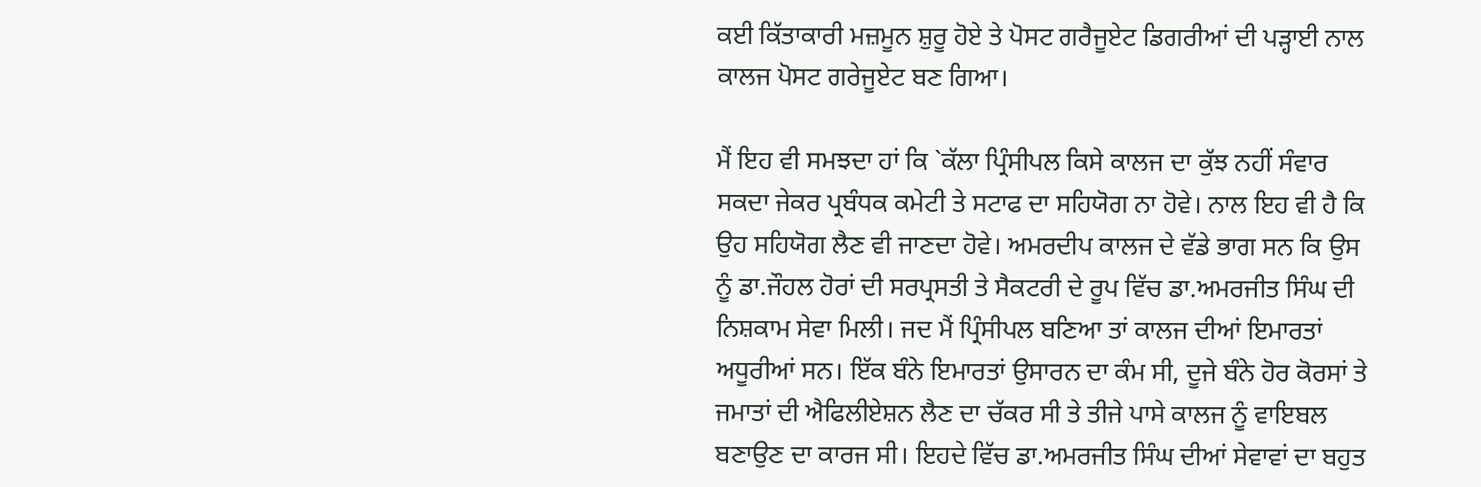ਕਈ ਕਿੱਤਾਕਾਰੀ ਮਜ਼ਮੂਨ ਸ਼ੁਰੂ ਹੋਏ ਤੇ ਪੋਸਟ ਗਰੈਜੂਏਟ ਡਿਗਰੀਆਂ ਦੀ ਪੜ੍ਹਾਈ ਨਾਲ ਕਾਲਜ ਪੋਸਟ ਗਰੇਜੂਏਟ ਬਣ ਗਿਆ।

ਮੈਂ ਇਹ ਵੀ ਸਮਝਦਾ ਹਾਂ ਕਿ `ਕੱਲਾ ਪ੍ਰਿੰਸੀਪਲ ਕਿਸੇ ਕਾਲਜ ਦਾ ਕੁੱਝ ਨਹੀਂ ਸੰਵਾਰ ਸਕਦਾ ਜੇਕਰ ਪ੍ਰਬੰਧਕ ਕਮੇਟੀ ਤੇ ਸਟਾਫ ਦਾ ਸਹਿਯੋਗ ਨਾ ਹੋਵੇ। ਨਾਲ ਇਹ ਵੀ ਹੈ ਕਿ ਉਹ ਸਹਿਯੋਗ ਲੈਣ ਵੀ ਜਾਣਦਾ ਹੋਵੇ। ਅਮਰਦੀਪ ਕਾਲਜ ਦੇ ਵੱਡੇ ਭਾਗ ਸਨ ਕਿ ਉਸ ਨੂੰ ਡਾ.ਜੌਹਲ ਹੋਰਾਂ ਦੀ ਸਰਪ੍ਰਸਤੀ ਤੇ ਸੈਕਟਰੀ ਦੇ ਰੂਪ ਵਿੱਚ ਡਾ.ਅਮਰਜੀਤ ਸਿੰਘ ਦੀ ਨਿਸ਼ਕਾਮ ਸੇਵਾ ਮਿਲੀ। ਜਦ ਮੈਂ ਪ੍ਰਿੰਸੀਪਲ ਬਣਿਆ ਤਾਂ ਕਾਲਜ ਦੀਆਂ ਇਮਾਰਤਾਂ ਅਧੂਰੀਆਂ ਸਨ। ਇੱਕ ਬੰਨੇ ਇਮਾਰਤਾਂ ਉਸਾਰਨ ਦਾ ਕੰਮ ਸੀ, ਦੂਜੇ ਬੰਨੇ ਹੋਰ ਕੋਰਸਾਂ ਤੇ ਜਮਾਤਾਂ ਦੀ ਐਫਿਲੀਏਸ਼ਨ ਲੈਣ ਦਾ ਚੱਕਰ ਸੀ ਤੇ ਤੀਜੇ ਪਾਸੇ ਕਾਲਜ ਨੂੰ ਵਾਇਬਲ ਬਣਾਉਣ ਦਾ ਕਾਰਜ ਸੀ। ਇਹਦੇ ਵਿੱਚ ਡਾ.ਅਮਰਜੀਤ ਸਿੰਘ ਦੀਆਂ ਸੇਵਾਵਾਂ ਦਾ ਬਹੁਤ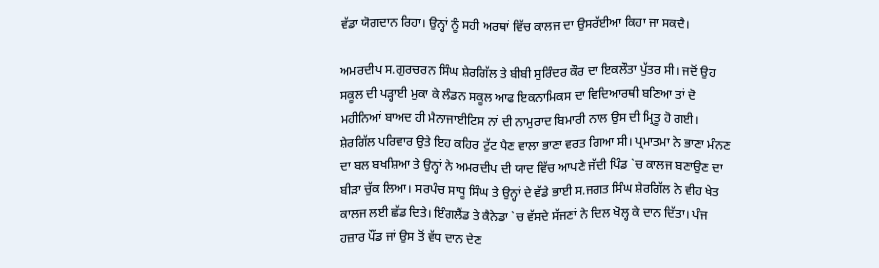ਵੱਡਾ ਯੋਗਦਾਨ ਰਿਹਾ। ਉਨ੍ਹਾਂ ਨੂੰ ਸਹੀ ਅਰਥਾਂ ਵਿੱਚ ਕਾਲਜ ਦਾ ਉਸਰੱਈਆ ਕਿਹਾ ਜਾ ਸਕਦੈ।

ਅਮਰਦੀਪ ਸ.ਗੁਰਚਰਨ ਸਿੰਘ ਸ਼ੇਰਗਿੱਲ ਤੇ ਬੀਬੀ ਸੁਰਿੰਦਰ ਕੌਰ ਦਾ ਇਕਲੌਤਾ ਪੁੱਤਰ ਸੀ। ਜਦੋਂ ਉਹ ਸਕੂਲ ਦੀ ਪੜ੍ਹਾਈ ਮੁਕਾ ਕੇ ਲੰਡਨ ਸਕੂਲ ਆਫ ਇਕਨਾਮਿਕਸ ਦਾ ਵਿਦਿਆਰਥੀ ਬਣਿਆ ਤਾਂ ਦੋ ਮਹੀਨਿਆਂ ਬਾਅਦ ਹੀ ਮੈਨਾਜਾਈਟਿਸ ਨਾਂ ਦੀ ਨਾਮੁਰਾਦ ਬਿਮਾਰੀ ਨਾਲ ਉਸ ਦੀ ਮ੍ਰਿਤੂ ਹੋ ਗਈ। ਸ਼ੇਰਗਿੱਲ ਪਰਿਵਾਰ ਉਤੇ ਇਹ ਕਹਿਰ ਟੁੱਟ ਪੈਣ ਵਾਲਾ ਭਾਣਾ ਵਰਤ ਗਿਆ ਸੀ। ਪ੍ਰਮਾਤਮਾ ਨੇ ਭਾਣਾ ਮੰਨਣ ਦਾ ਬਲ ਬਖਸ਼ਿਆ ਤੇ ਉਨ੍ਹਾਂ ਨੇ ਅਮਰਦੀਪ ਦੀ ਯਾਦ ਵਿੱਚ ਆਪਣੇ ਜੱਦੀ ਪਿੰਡ `ਚ ਕਾਲਜ ਬਣਾਉਣ ਦਾ ਬੀੜਾ ਚੁੱਕ ਲਿਆ। ਸਰਪੰਚ ਸਾਧੂ ਸਿੰਘ ਤੇ ਉਨ੍ਹਾਂ ਦੇ ਵੱਡੇ ਭਾਈ ਸ.ਜਗਤ ਸਿੰਘ ਸ਼ੇਰਗਿੱਲ ਨੇ ਵੀਹ ਖੇਤ ਕਾਲਜ ਲਈ ਛੱਡ ਦਿਤੇ। ਇੰਗਲੈਂਡ ਤੇ ਕੈਨੇਡਾ `ਚ ਵੱਸਦੇ ਸੱਜਣਾਂ ਨੇ ਦਿਲ ਖੋਲ੍ਹ ਕੇ ਦਾਨ ਦਿੱਤਾ। ਪੰਜ ਹਜ਼ਾਰ ਪੌਂਡ ਜਾਂ ਉਸ ਤੋਂ ਵੱਧ ਦਾਨ ਦੇਣ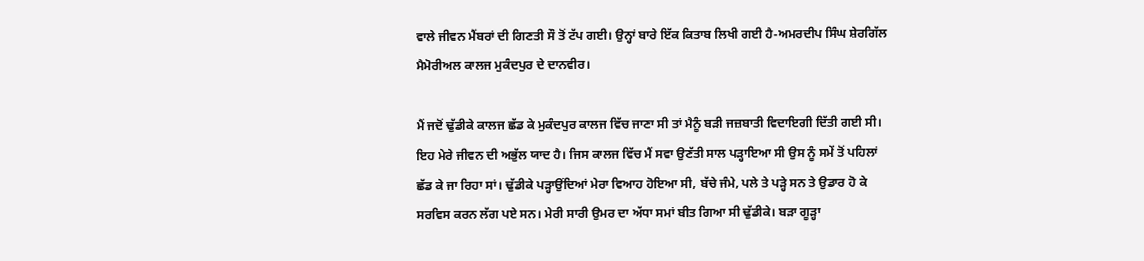ਵਾਲੇ ਜੀਵਨ ਮੈਂਬਰਾਂ ਦੀ ਗਿਣਤੀ ਸੌ ਤੋਂ ਟੱਪ ਗਈ। ਉਨ੍ਹਾਂ ਬਾਰੇ ਇੱਕ ਕਿਤਾਬ ਲਿਖੀ ਗਈ ਹੈ-ਅਮਰਦੀਪ ਸਿੰਘ ਸ਼ੇਰਗਿੱਲ ਮੈਮੋਰੀਅਲ ਕਾਲਜ ਮੁਕੰਦਪੁਰ ਦੇ ਦਾਨਵੀਰ।

ਮੈਂ ਜਦੋਂ ਢੁੱਡੀਕੇ ਕਾਲਜ ਛੱਡ ਕੇ ਮੁਕੰਦਪੁਰ ਕਾਲਜ ਵਿੱਚ ਜਾਣਾ ਸੀ ਤਾਂ ਮੈਨੂੰ ਬੜੀ ਜਜ਼ਬਾਤੀ ਵਿਦਾਇਗੀ ਦਿੱਤੀ ਗਈ ਸੀ। ਇਹ ਮੇਰੇ ਜੀਵਨ ਦੀ ਅਭੁੱਲ ਯਾਦ ਹੈ। ਜਿਸ ਕਾਲਜ ਵਿੱਚ ਮੈਂ ਸਵਾ ਉਣੱਤੀ ਸਾਲ ਪੜ੍ਹਾਇਆ ਸੀ ਉਸ ਨੂੰ ਸਮੇਂ ਤੋਂ ਪਹਿਲਾਂ ਛੱਡ ਕੇ ਜਾ ਰਿਹਾ ਸਾਂ। ਢੁੱਡੀਕੇ ਪੜ੍ਹਾਉਂਦਿਆਂ ਮੇਰਾ ਵਿਆਹ ਹੋਇਆ ਸੀ, ਬੱਚੇ ਜੰਮੇ, ਪਲੇ ਤੇ ਪੜ੍ਹੇ ਸਨ ਤੇ ਉਡਾਰ ਹੋ ਕੇ ਸਰਵਿਸ ਕਰਨ ਲੱਗ ਪਏ ਸਨ। ਮੇਰੀ ਸਾਰੀ ਉਮਰ ਦਾ ਅੱਧਾ ਸਮਾਂ ਬੀਤ ਗਿਆ ਸੀ ਢੁੱਡੀਕੇ। ਬੜਾ ਗੂੜ੍ਹਾ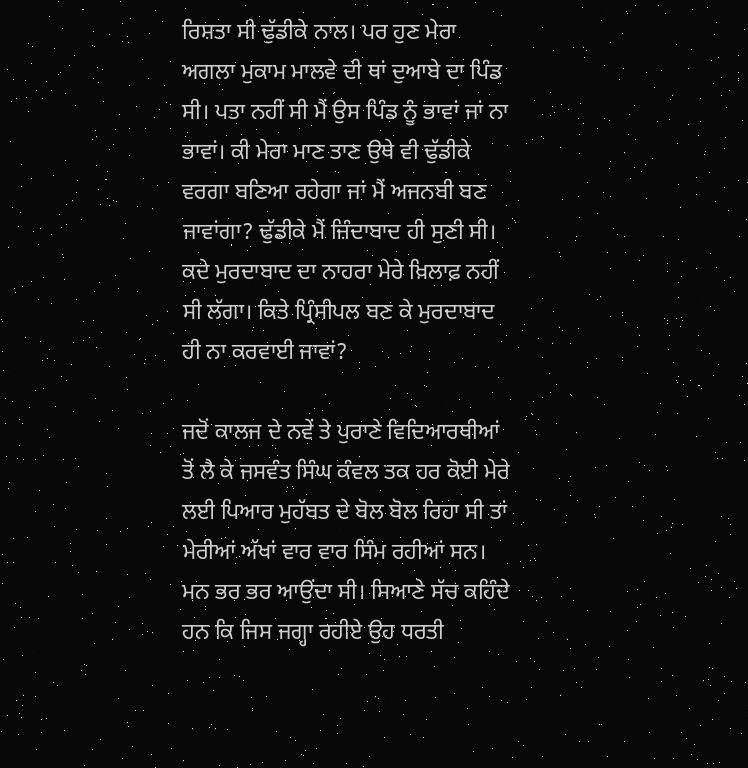ਰਿਸ਼ਤਾ ਸੀ ਢੁੱਡੀਕੇ ਨਾਲ। ਪਰ ਹੁਣ ਮੇਰਾ ਅਗਲਾ ਮੁਕਾਮ ਮਾਲਵੇ ਦੀ ਥਾਂ ਦੁਆਬੇ ਦਾ ਪਿੰਡ ਸੀ। ਪਤਾ ਨਹੀਂ ਸੀ ਮੈਂ ਉਸ ਪਿੰਡ ਨੂੰ ਭਾਵਾਂ ਜਾਂ ਨਾ ਭਾਵਾਂ। ਕੀ ਮੇਰਾ ਮਾਣ ਤਾਣ ਉਥੇ ਵੀ ਢੁੱਡੀਕੇ ਵਰਗਾ ਬਣਿਆ ਰਹੇਗਾ ਜਾਂ ਮੈਂ ਅਜਨਬੀ ਬਣ ਜਾਵਾਂਗਾ? ਢੁੱਡੀਕੇ ਮੈਂ ਜ਼ਿੰਦਾਬਾਦ ਹੀ ਸੁਣੀ ਸੀ। ਕਦੇ ਮੁਰਦਾਬਾਦ ਦਾ ਨਾਹਰਾ ਮੇਰੇ ਖ਼ਿਲਾਫ਼ ਨਹੀਂ ਸੀ ਲੱਗਾ। ਕਿਤੇ ਪ੍ਰਿੰਸੀਪਲ ਬਣ ਕੇ ਮੁਰਦਾਬਾਦ ਹੀ ਨਾ ਕਰਵਾਈ ਜਾਵਾਂ?

ਜਦੋਂ ਕਾਲਜ ਦੇ ਨਵੇਂ ਤੇ ਪੁਰਾਣੇ ਵਿਦਿਆਰਥੀਆਂ ਤੋਂ ਲੈ ਕੇ ਜਸਵੰਤ ਸਿੰਘ ਕੰਵਲ ਤਕ ਹਰ ਕੋਈ ਮੇਰੇ ਲਈ ਪਿਆਰ ਮੁਹੱਬਤ ਦੇ ਬੋਲ ਬੋਲ ਰਿਹਾ ਸੀ ਤਾਂ ਮੇਰੀਆਂ ਅੱਖਾਂ ਵਾਰ ਵਾਰ ਸਿੰਮ ਰਹੀਆਂ ਸਨ। ਮਨ ਭਰ ਭਰ ਆਉਂਦਾ ਸੀ। ਸਿਆਣੇ ਸੱਚ ਕਹਿੰਦੇ ਹਨ ਕਿ ਜਿਸ ਜਗ੍ਹਾ ਰਹੀਏ ਉਹ ਧਰਤੀ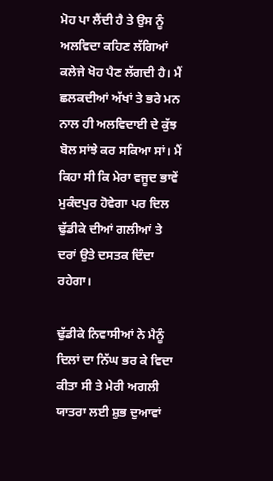ਮੋਹ ਪਾ ਲੈਂਦੀ ਹੈ ਤੇ ਉਸ ਨੂੰ ਅਲਵਿਦਾ ਕਹਿਣ ਲੱਗਿਆਂ ਕਲੇਜੇ ਖੋਹ ਪੈਣ ਲੱਗਦੀ ਹੈ। ਮੈਂ ਛਲਕਦੀਆਂ ਅੱਖਾਂ ਤੇ ਭਰੇ ਮਨ ਨਾਲ ਹੀ ਅਲਵਿਦਾਈ ਦੇ ਕੁੱਝ ਬੋਲ ਸਾਂਝੇ ਕਰ ਸਕਿਆ ਸਾਂ। ਮੈਂ ਕਿਹਾ ਸੀ ਕਿ ਮੇਰਾ ਵਜੂਦ ਭਾਵੇਂ ਮੁਕੰਦਪੁਰ ਹੋਵੇਗਾ ਪਰ ਦਿਲ ਢੁੱਡੀਕੇ ਦੀਆਂ ਗਲੀਆਂ ਤੇ ਦਰਾਂ ਉਤੇ ਦਸਤਕ ਦਿੰਦਾ ਰਹੇਗਾ।

ਢੁੱਡੀਕੇ ਨਿਵਾਸੀਆਂ ਨੇ ਮੈਨੂੰ ਦਿਲਾਂ ਦਾ ਨਿੱਘ ਭਰ ਕੇ ਵਿਦਾ ਕੀਤਾ ਸੀ ਤੇ ਮੇਰੀ ਅਗਲੀ ਯਾਤਰਾ ਲਈ ਸ਼ੁਭ ਦੁਆਵਾਂ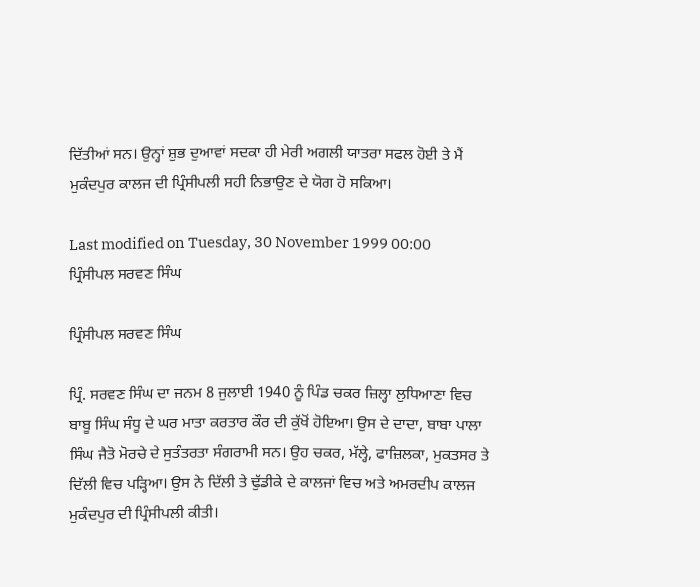ਦਿੱਤੀਆਂ ਸਨ। ਉਨ੍ਹਾਂ ਸ਼ੁਭ ਦੁਆਵਾਂ ਸਦਕਾ ਹੀ ਮੇਰੀ ਅਗਲੀ ਯਾਤਰਾ ਸਫਲ ਹੋਈ ਤੇ ਮੈਂ ਮੁਕੰਦਪੁਰ ਕਾਲਜ ਦੀ ਪ੍ਰਿੰਸੀਪਲੀ ਸਹੀ ਨਿਭਾਉਣ ਦੇ ਯੋਗ ਹੋ ਸਕਿਆ।

Last modified on Tuesday, 30 November 1999 00:00
ਪ੍ਰਿੰਸੀਪਲ ਸਰਵਣ ਸਿੰਘ

ਪ੍ਰਿੰਸੀਪਲ ਸਰਵਣ ਸਿੰਘ

ਪ੍ਰਿੰ. ਸਰਵਣ ਸਿੰਘ ਦਾ ਜਨਮ 8 ਜੁਲਾਈ 1940 ਨੂੰ ਪਿੰਡ ਚਕਰ ਜ਼ਿਲ੍ਹਾ ਲੁਧਿਆਣਾ ਵਿਚ ਬਾਬੂ ਸਿੰਘ ਸੰਧੂ ਦੇ ਘਰ ਮਾਤਾ ਕਰਤਾਰ ਕੌਰ ਦੀ ਕੁੱਖੋਂ ਹੋਇਆ। ਉਸ ਦੇ ਦਾਦਾ, ਬਾਬਾ ਪਾਲਾ ਸਿੰਘ ਜੈਤੋ ਮੋਰਚੇ ਦੇ ਸੁਤੰਤਰਤਾ ਸੰਗਰਾਮੀ ਸਨ। ਉਹ ਚਕਰ, ਮੱਲ੍ਹੇ, ਫਾਜ਼ਿਲਕਾ, ਮੁਕਤਸਰ ਤੇ ਦਿੱਲੀ ਵਿਚ ਪੜ੍ਹਿਆ। ਉਸ ਨੇ ਦਿੱਲੀ ਤੇ ਢੁੱਡੀਕੇ ਦੇ ਕਾਲਜਾਂ ਵਿਚ ਅਤੇ ਅਮਰਦੀਪ ਕਾਲਜ ਮੁਕੰਦਪੁਰ ਦੀ ਪ੍ਰਿੰਸੀਪਲੀ ਕੀਤੀ।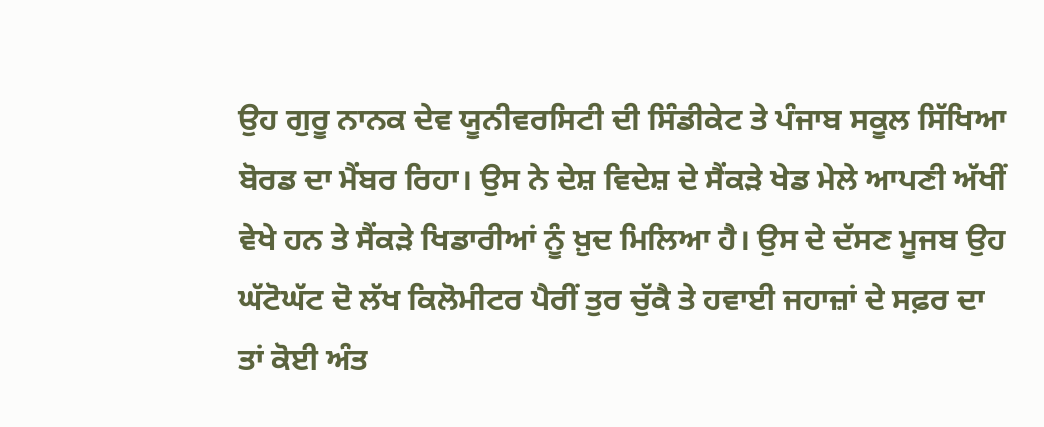ਉਹ ਗੁਰੂ ਨਾਨਕ ਦੇਵ ਯੂਨੀਵਰਸਿਟੀ ਦੀ ਸਿੰਡੀਕੇਟ ਤੇ ਪੰਜਾਬ ਸਕੂਲ ਸਿੱਖਿਆ ਬੋਰਡ ਦਾ ਮੈਂਬਰ ਰਿਹਾ। ਉਸ ਨੇ ਦੇਸ਼ ਵਿਦੇਸ਼ ਦੇ ਸੈਂਕੜੇ ਖੇਡ ਮੇਲੇ ਆਪਣੀ ਅੱਖੀਂ ਵੇਖੇ ਹਨ ਤੇ ਸੈਂਕੜੇ ਖਿਡਾਰੀਆਂ ਨੂੰ ਖ਼ੁਦ ਮਿਲਿਆ ਹੈ। ਉਸ ਦੇ ਦੱਸਣ ਮੂਜਬ ਉਹ ਘੱਟੋਘੱਟ ਦੋ ਲੱਖ ਕਿਲੋਮੀਟਰ ਪੈਰੀਂ ਤੁਰ ਚੁੱਕੈ ਤੇ ਹਵਾਈ ਜਹਾਜ਼ਾਂ ਦੇ ਸਫ਼ਰ ਦਾ ਤਾਂ ਕੋਈ ਅੰਤ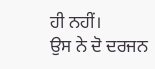ਹੀ ਨਹੀਂ।
ਉਸ ਨੇ ਦੋ ਦਰਜਨ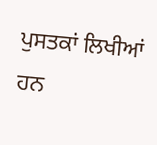ਪੁਸਤਕਾਂ ਲਿਖੀਆਂ ਹਨ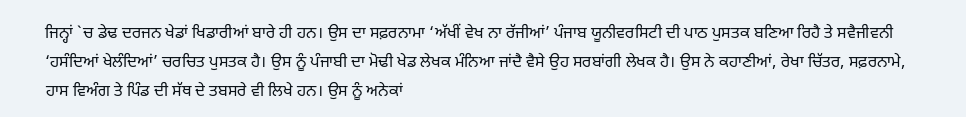ਜਿਨ੍ਹਾਂ `ਚ ਡੇਢ ਦਰਜਨ ਖੇਡਾਂ ਖਿਡਾਰੀਆਂ ਬਾਰੇ ਹੀ ਹਨ। ਉਸ ਦਾ ਸਫ਼ਰਨਾਮਾ ‘ਅੱਖੀਂ ਵੇਖ ਨਾ ਰੱਜੀਆਂ’ ਪੰਜਾਬ ਯੂਨੀਵਰਸਿਟੀ ਦੀ ਪਾਠ ਪੁਸਤਕ ਬਣਿਆ ਰਿਹੈ ਤੇ ਸਵੈਜੀਵਨੀ ‘ਹਸੰਦਿਆਂ ਖੇਲੰਦਿਆਂ’ ਚਰਚਿਤ ਪੁਸਤਕ ਹੈ। ਉਸ ਨੂੰ ਪੰਜਾਬੀ ਦਾ ਮੋਢੀ ਖੇਡ ਲੇਖਕ ਮੰਨਿਆ ਜਾਂਦੈ ਵੈਸੇ ਉਹ ਸਰਬਾਂਗੀ ਲੇਖਕ ਹੈ। ਉਸ ਨੇ ਕਹਾਣੀਆਂ, ਰੇਖਾ ਚਿੱਤਰ, ਸਫ਼ਰਨਾਮੇ, ਹਾਸ ਵਿਅੰਗ ਤੇ ਪਿੰਡ ਦੀ ਸੱਥ ਦੇ ਤਬਸਰੇ ਵੀ ਲਿਖੇ ਹਨ। ਉਸ ਨੂੰ ਅਨੇਕਾਂ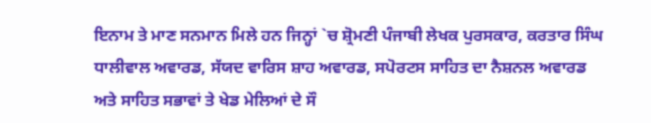ਇਨਾਮ ਤੇ ਮਾਣ ਸਨਮਾਨ ਮਿਲੇ ਹਨ ਜਿਨ੍ਹਾਂ `ਚ ਸ਼੍ਰੋਮਣੀ ਪੰਜਾਬੀ ਲੇਖਕ ਪੁਰਸਕਾਰ, ਕਰਤਾਰ ਸਿੰਘ ਧਾਲੀਵਾਲ ਅਵਾਰਡ, ਸੱਯਦ ਵਾਰਿਸ ਸ਼ਾਹ ਅਵਾਰਡ, ਸਪੋਰਟਸ ਸਾਹਿਤ ਦਾ ਨੈਸ਼ਨਲ ਅਵਾਰਡ ਅਤੇ ਸਾਹਿਤ ਸਭਾਵਾਂ ਤੇ ਖੇਡ ਮੇਲਿਆਂ ਦੇ ਸੌ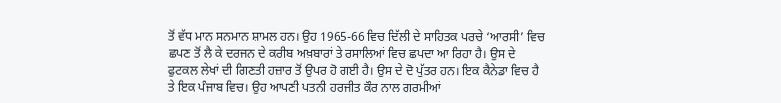ਤੋਂ ਵੱਧ ਮਾਨ ਸਨਮਾਨ ਸ਼ਾਮਲ ਹਨ। ਉਹ 1965-66 ਵਿਚ ਦਿੱਲੀ ਦੇ ਸਾਹਿਤਕ ਪਰਚੇ ‘ਆਰਸੀ’ ਵਿਚ ਛਪਣ ਤੋਂ ਲੈ ਕੇ ਦਰਜਨ ਦੇ ਕਰੀਬ ਅਖ਼ਬਾਰਾਂ ਤੇ ਰਸਾਲਿਆਂ ਵਿਚ ਛਪਦਾ ਆ ਰਿਹਾ ਹੈ। ਉਸ ਦੇ ਫੁਟਕਲ ਲੇਖਾਂ ਦੀ ਗਿਣਤੀ ਹਜ਼ਾਰ ਤੋਂ ਉਪਰ ਹੋ ਗਈ ਹੈ। ਉਸ ਦੇ ਦੋ ਪੁੱਤਰ ਹਨ। ਇਕ ਕੈਨੇਡਾ ਵਿਚ ਹੈ ਤੇ ਇਕ ਪੰਜਾਬ ਵਿਚ। ਉਹ ਆਪਣੀ ਪਤਨੀ ਹਰਜੀਤ ਕੌਰ ਨਾਲ ਗਰਮੀਆਂ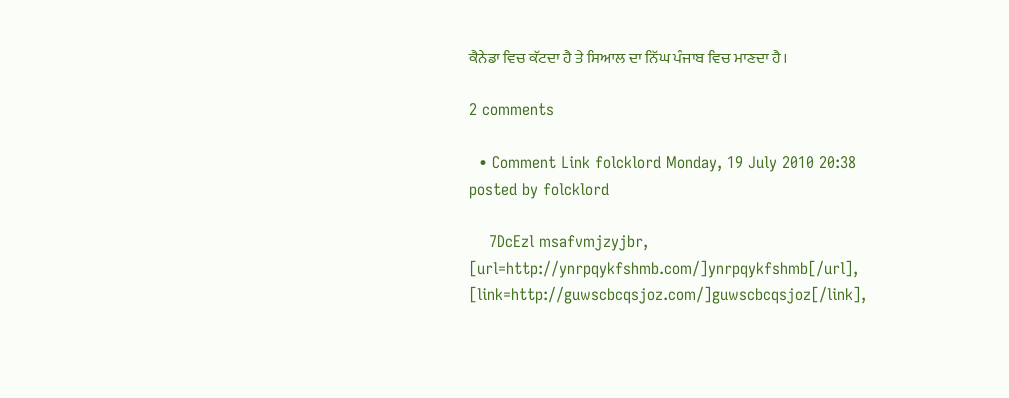ਕੈਨੇਡਾ ਵਿਚ ਕੱਟਦਾ ਹੈ ਤੇ ਸਿਆਲ ਦਾ ਨਿੱਘ ਪੰਜਾਬ ਵਿਚ ਮਾਣਦਾ ਹੈ।

2 comments

  • Comment Link folcklord Monday, 19 July 2010 20:38 posted by folcklord

    7DcEzl msafvmjzyjbr, [url=http://ynrpqykfshmb.com/]ynrpqykfshmb[/url], [link=http://guwscbcqsjoz.com/]guwscbcqsjoz[/link],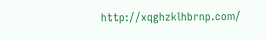http://xqghzklhbrnp.com/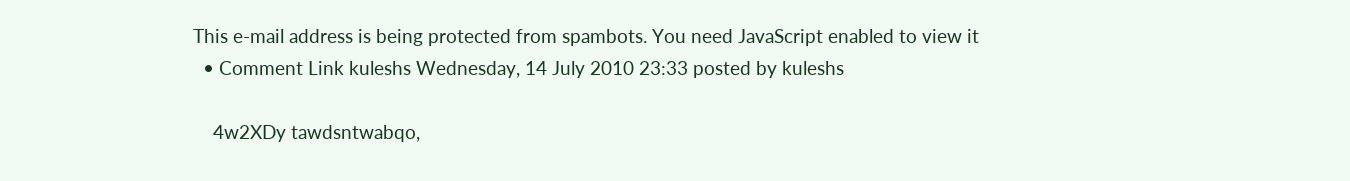This e-mail address is being protected from spambots. You need JavaScript enabled to view it
  • Comment Link kuleshs Wednesday, 14 July 2010 23:33 posted by kuleshs

    4w2XDy tawdsntwabqo,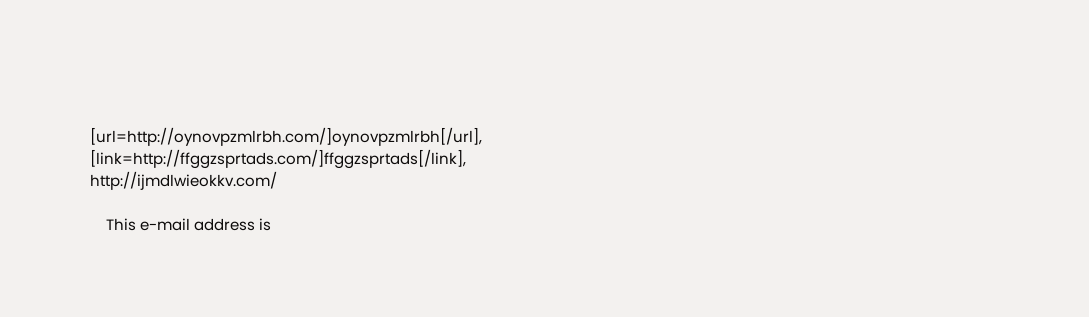[url=http://oynovpzmlrbh.com/]oynovpzmlrbh[/url], [link=http://ffggzsprtads.com/]ffggzsprtads[/link], http://ijmdlwieokkv.com/

    This e-mail address is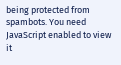being protected from spambots. You need JavaScript enabled to view it